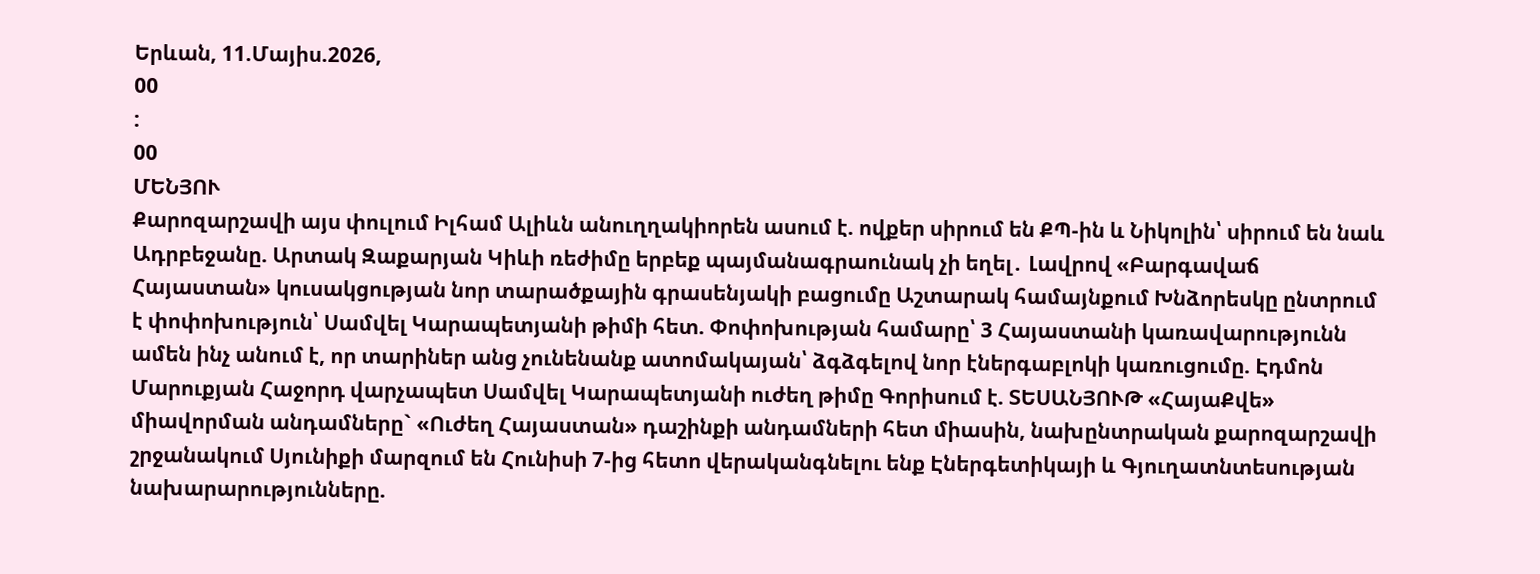Երևան, 11.Մայիս.2026,
00
:
00
ՄԵՆՅՈՒ
Քարոզարշավի այս փուլում Իլհամ Ալիևն անուղղակիորեն ասում է. ովքեր սիրում են ՔՊ-ին և Նիկոլին՝ սիրում են նաև Ադրբեջանը. Արտակ Զաքարյան Կիևի ռեժիմը երբեք պայմանագրաունակ չի եղել․ Լավրով «Բարգավաճ Հայաստան» կուսակցության նոր տարածքային գրասենյակի բացումը Աշտարակ համայնքում Խնձորեսկը ընտրում է փոփոխություն՝ Սամվել Կարապետյանի թիմի հետ. Փոփոխության համարը՝ 3 Հայաստանի կառավարությունն ամեն ինչ անում է, որ տարիներ անց չունենանք ատոմակայան՝ ձգձգելով նոր էներգաբլոկի կառուցումը. Էդմոն Մարուքյան Հաջորդ վարչապետ Սամվել Կարապետյանի ուժեղ թիմը Գորիսում է. ՏԵՍԱՆՅՈՒԹ «ՀայաՔվե» միավորման անդամները` «Ուժեղ Հայաստան» դաշինքի անդամների հետ միասին, նախընտրական քարոզարշավի շրջանակում Սյունիքի մարզում են Հունիսի 7-ից հետո վերականգնելու ենք Էներգետիկայի և Գյուղատնտեսության նախարարությունները.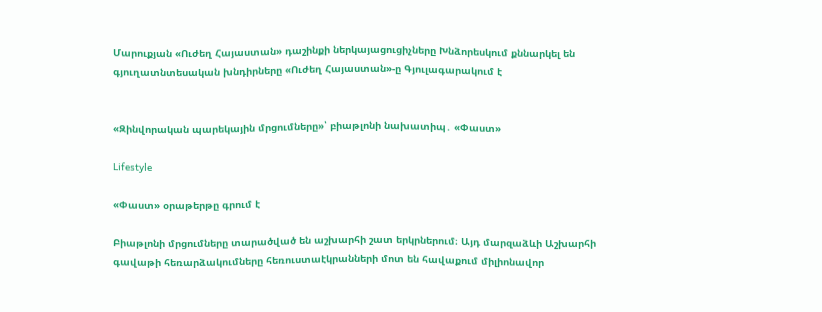Մարուքյան «Ուժեղ Հայաստան» դաշինքի ներկայացուցիչները Խնձորեսկում քննարկել են գյուղատնտեսական խնդիրները «Ուժեղ Հայաստան»-ը Գյուլագարակում է


«Զինվորական պարեկային մրցումները»՝ բիաթլոնի նախատիպ․ «Փաստ»

Lifestyle

«Փաստ» օրաթերթը գրում է

Բիաթլոնի մրցումները տարածված են աշխարհի շատ երկրներում։ Այդ մարզաձևի Աշխարհի գավաթի հեռարձակումները հեռուստաէկրանների մոտ են հավաքում միլիոնավոր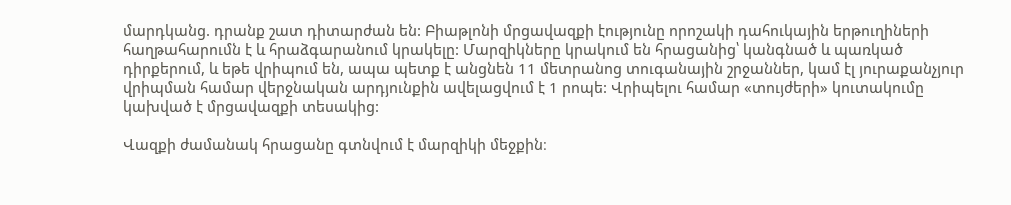մարդկանց. դրանք շատ դիտարժան են: Բիաթլոնի մրցավազքի էությունը որոշակի դահուկային երթուղիների հաղթահարումն է և հրաձգարանում կրակելը: Մարզիկները կրակում են հրացանից՝ կանգնած և պառկած դիրքերում, և եթե վրիպում են, ապա պետք է անցնեն 11 մետրանոց տուգանային շրջաններ, կամ էլ յուրաքանչյուր վրիպման համար վերջնական արդյունքին ավելացվում է 1 րոպե: Վրիպելու համար «տույժերի» կուտակումը կախված է մրցավազքի տեսակից:

Վազքի ժամանակ հրացանը գտնվում է մարզիկի մեջքին։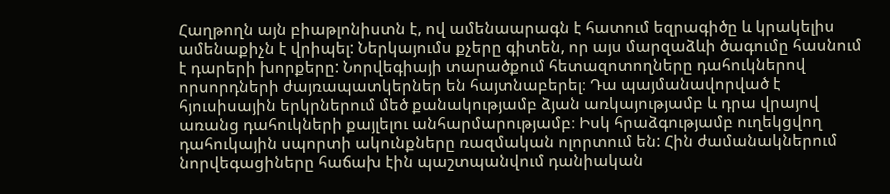Հաղթողն այն բիաթլոնիստն է, ով ամենաարագն է հատում եզրագիծը և կրակելիս ամենաքիչն է վրիպել: Ներկայումս քչերը գիտեն, որ այս մարզաձևի ծագումը հասնում է դարերի խորքերը: Նորվեգիայի տարածքում հետազոտողները դահուկներով որսորդների ժայռապատկերներ են հայտնաբերել։ Դա պայմանավորված է հյուսիսային երկրներում մեծ քանակությամբ ձյան առկայությամբ և դրա վրայով առանց դահուկների քայլելու անհարմարությամբ։ Իսկ հրաձգությամբ ուղեկցվող դահուկային սպորտի ակունքները ռազմական ոլորտում են: Հին ժամանակներում նորվեգացիները հաճախ էին պաշտպանվում դանիական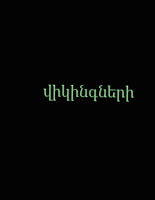վիկինգների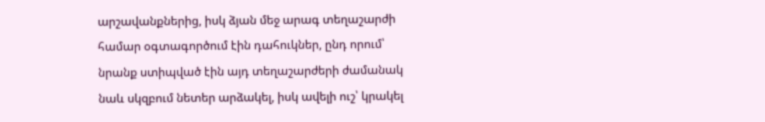արշավանքներից, իսկ ձյան մեջ արագ տեղաշարժի համար օգտագործում էին դահուկներ, ընդ որում՝ նրանք ստիպված էին այդ տեղաշարժերի ժամանակ նաև սկզբում նետեր արձակել, իսկ ավելի ուշ՝ կրակել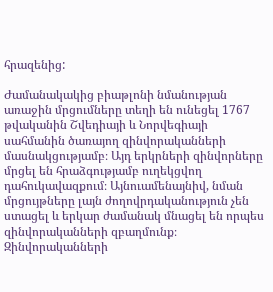հրազենից:

Ժամանակակից բիաթլոնի նմանության առաջին մրցումները տեղի են ունեցել 1767 թվականին Շվեդիայի և Նորվեգիայի սահմանին ծառայող զինվորականների մասնակցությամբ։ Այդ երկրների զինվորները մրցել են հրաձգությամբ ուղեկցվող դահուկավազքում։ Այնուամենայնիվ, նման մրցույթները լայն ժողովրդականություն չեն ստացել և երկար ժամանակ մնացել են որպես զինվորականների զբաղմունք։ Զինվորականների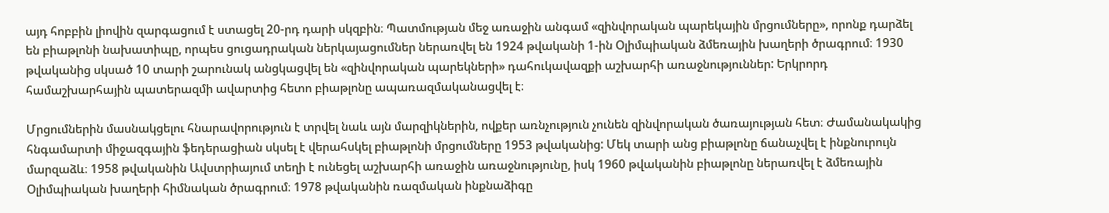այդ հոբբին լիովին զարգացում է ստացել 20-րդ դարի սկզբին։ Պատմության մեջ առաջին անգամ «զինվորական պարեկային մրցումները», որոնք դարձել են բիաթլոնի նախատիպը, որպես ցուցադրական ներկայացումներ ներառվել են 1924 թվականի 1-ին Օլիմպիական ձմեռային խաղերի ծրագրում։ 1930 թվականից սկսած 10 տարի շարունակ անցկացվել են «զինվորական պարեկների» դահուկավազքի աշխարհի առաջնություններ: Երկրորդ համաշխարհային պատերազմի ավարտից հետո բիաթլոնը ապառազմականացվել է։

Մրցումներին մասնակցելու հնարավորություն է տրվել նաև այն մարզիկներին, ովքեր առնչություն չունեն զինվորական ծառայության հետ։ Ժամանակակից հնգամարտի միջազգային ֆեդերացիան սկսել է վերահսկել բիաթլոնի մրցումները 1953 թվականից: Մեկ տարի անց բիաթլոնը ճանաչվել է ինքնուրույն մարզաձև։ 1958 թվականին Ավստրիայում տեղի է ունեցել աշխարհի առաջին առաջնությունը, իսկ 1960 թվականին բիաթլոնը ներառվել է ձմեռային Օլիմպիական խաղերի հիմնական ծրագրում։ 1978 թվականին ռազմական ինքնաձիգը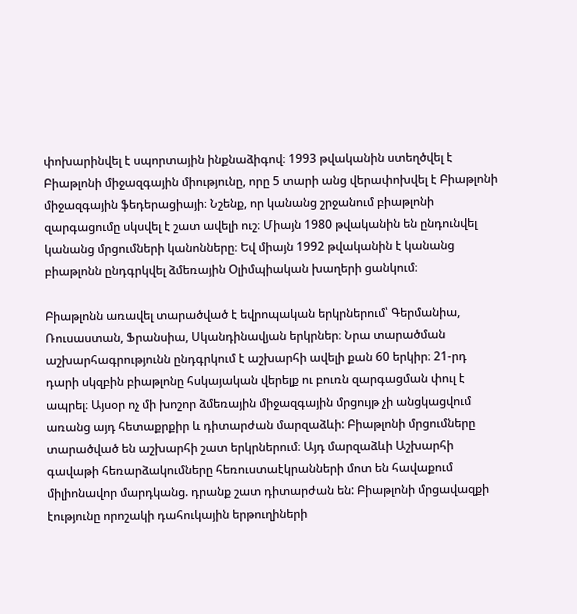փոխարինվել է սպորտային ինքնաձիգով։ 1993 թվականին ստեղծվել է Բիաթլոնի միջազգային միությունը, որը 5 տարի անց վերափոխվել է Բիաթլոնի միջազգային ֆեդերացիայի։ Նշենք, որ կանանց շրջանում բիաթլոնի զարգացումը սկսվել է շատ ավելի ուշ։ Միայն 1980 թվականին են ընդունվել կանանց մրցումների կանոնները։ Եվ միայն 1992 թվականին է կանանց բիաթլոնն ընդգրկվել ձմեռային Օլիմպիական խաղերի ցանկում։

Բիաթլոնն առավել տարածված է եվրոպական երկրներում՝ Գերմանիա, Ռուսաստան, Ֆրանսիա, Սկանդինավյան երկրներ։ Նրա տարածման աշխարհագրությունն ընդգրկում է աշխարհի ավելի քան 60 երկիր։ 21-րդ դարի սկզբին բիաթլոնը հսկայական վերելք ու բուռն զարգացման փուլ է ապրել։ Այսօր ոչ մի խոշոր ձմեռային միջազգային մրցույթ չի անցկացվում առանց այդ հետաքրքիր և դիտարժան մարզաձևի: Բիաթլոնի մրցումները տարածված են աշխարհի շատ երկրներում։ Այդ մարզաձևի Աշխարհի գավաթի հեռարձակումները հեռուստաէկրանների մոտ են հավաքում միլիոնավոր մարդկանց. դրանք շատ դիտարժան են: Բիաթլոնի մրցավազքի էությունը որոշակի դահուկային երթուղիների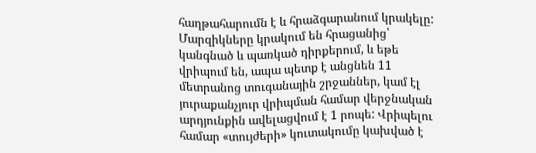հաղթահարումն է և հրաձգարանում կրակելը: Մարզիկները կրակում են հրացանից՝ կանգնած և պառկած դիրքերում, և եթե վրիպում են, ապա պետք է անցնեն 11 մետրանոց տուգանային շրջաններ, կամ էլ յուրաքանչյուր վրիպման համար վերջնական արդյունքին ավելացվում է 1 րոպե: Վրիպելու համար «տույժերի» կուտակումը կախված է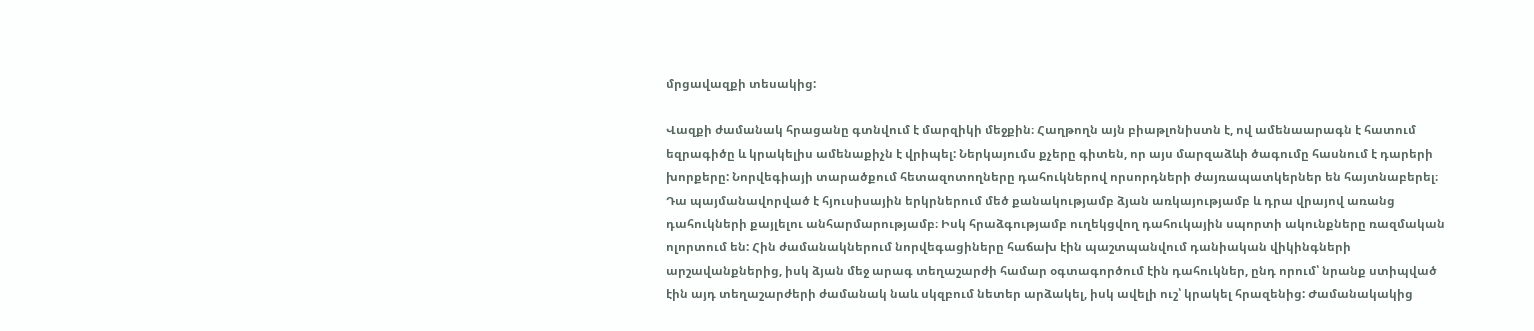մրցավազքի տեսակից:

Վազքի ժամանակ հրացանը գտնվում է մարզիկի մեջքին։ Հաղթողն այն բիաթլոնիստն է, ով ամենաարագն է հատում եզրագիծը և կրակելիս ամենաքիչն է վրիպել: Ներկայումս քչերը գիտեն, որ այս մարզաձևի ծագումը հասնում է դարերի խորքերը: Նորվեգիայի տարածքում հետազոտողները դահուկներով որսորդների ժայռապատկերներ են հայտնաբերել։ Դա պայմանավորված է հյուսիսային երկրներում մեծ քանակությամբ ձյան առկայությամբ և դրա վրայով առանց դահուկների քայլելու անհարմարությամբ։ Իսկ հրաձգությամբ ուղեկցվող դահուկային սպորտի ակունքները ռազմական ոլորտում են: Հին ժամանակներում նորվեգացիները հաճախ էին պաշտպանվում դանիական վիկինգների արշավանքներից, իսկ ձյան մեջ արագ տեղաշարժի համար օգտագործում էին դահուկներ, ընդ որում՝ նրանք ստիպված էին այդ տեղաշարժերի ժամանակ նաև սկզբում նետեր արձակել, իսկ ավելի ուշ՝ կրակել հրազենից: Ժամանակակից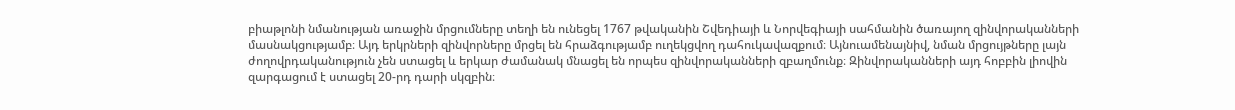բիաթլոնի նմանության առաջին մրցումները տեղի են ունեցել 1767 թվականին Շվեդիայի և Նորվեգիայի սահմանին ծառայող զինվորականների մասնակցությամբ։ Այդ երկրների զինվորները մրցել են հրաձգությամբ ուղեկցվող դահուկավազքում։ Այնուամենայնիվ, նման մրցույթները լայն ժողովրդականություն չեն ստացել և երկար ժամանակ մնացել են որպես զինվորականների զբաղմունք։ Զինվորականների այդ հոբբին լիովին զարգացում է ստացել 20-րդ դարի սկզբին։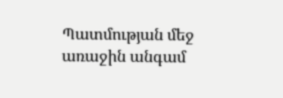Պատմության մեջ առաջին անգամ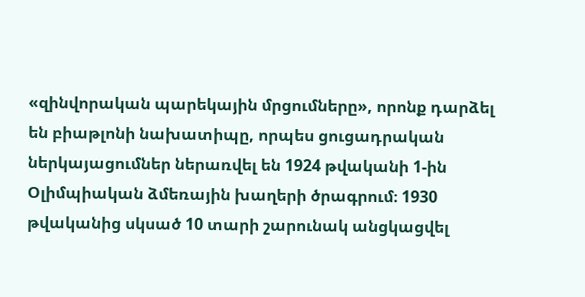«զինվորական պարեկային մրցումները», որոնք դարձել են բիաթլոնի նախատիպը, որպես ցուցադրական ներկայացումներ ներառվել են 1924 թվականի 1-ին Օլիմպիական ձմեռային խաղերի ծրագրում։ 1930 թվականից սկսած 10 տարի շարունակ անցկացվել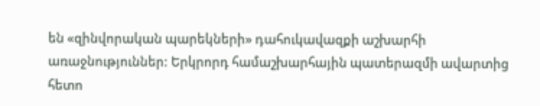են «զինվորական պարեկների» դահուկավազքի աշխարհի առաջնություններ: Երկրորդ համաշխարհային պատերազմի ավարտից հետո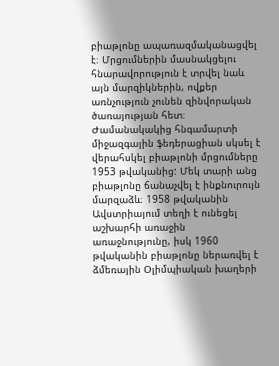բիաթլոնը ապառազմականացվել է։ Մրցումներին մասնակցելու հնարավորություն է տրվել նաև այն մարզիկներին, ովքեր առնչություն չունեն զինվորական ծառայության հետ։ Ժամանակակից հնգամարտի միջազգային ֆեդերացիան սկսել է վերահսկել բիաթլոնի մրցումները 1953 թվականից: Մեկ տարի անց բիաթլոնը ճանաչվել է ինքնուրույն մարզաձև։ 1958 թվականին Ավստրիայում տեղի է ունեցել աշխարհի առաջին առաջնությունը, իսկ 1960 թվականին բիաթլոնը ներառվել է ձմեռային Օլիմպիական խաղերի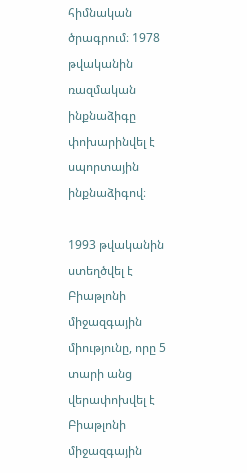հիմնական ծրագրում։ 1978 թվականին ռազմական ինքնաձիգը փոխարինվել է սպորտային ինքնաձիգով։

1993 թվականին ստեղծվել է Բիաթլոնի միջազգային միությունը, որը 5 տարի անց վերափոխվել է Բիաթլոնի միջազգային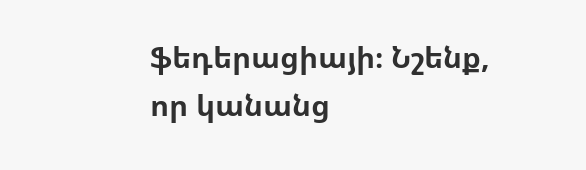ֆեդերացիայի։ Նշենք, որ կանանց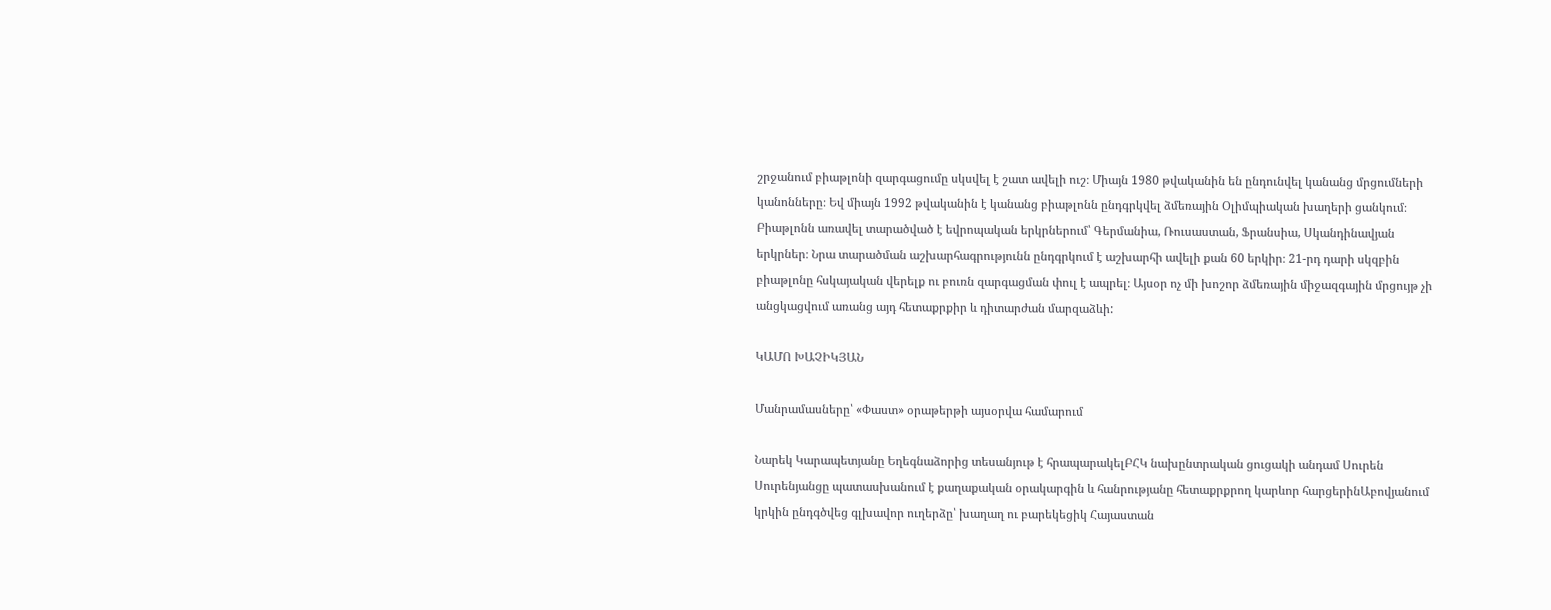շրջանում բիաթլոնի զարգացումը սկսվել է շատ ավելի ուշ։ Միայն 1980 թվականին են ընդունվել կանանց մրցումների կանոնները։ Եվ միայն 1992 թվականին է կանանց բիաթլոնն ընդգրկվել ձմեռային Օլիմպիական խաղերի ցանկում։ Բիաթլոնն առավել տարածված է եվրոպական երկրներում՝ Գերմանիա, Ռուսաստան, Ֆրանսիա, Սկանդինավյան երկրներ։ Նրա տարածման աշխարհագրությունն ընդգրկում է աշխարհի ավելի քան 60 երկիր։ 21-րդ դարի սկզբին բիաթլոնը հսկայական վերելք ու բուռն զարգացման փուլ է ապրել։ Այսօր ոչ մի խոշոր ձմեռային միջազգային մրցույթ չի անցկացվում առանց այդ հետաքրքիր և դիտարժան մարզաձևի:

ԿԱՄՈ ԽԱՉԻԿՅԱՆ

Մանրամասները՝ «Փաստ» օրաթերթի այսօրվա համարում

Նարեկ Կարապետյանը Եղեգնաձորից տեսանյութ է հրապարակելԲՀԿ նախընտրական ցուցակի անդամ Սուրեն Սուրենյանցը պատասխանում է քաղաքական օրակարգին և հանրությանը հետաքրքրող կարևոր հարցերինԱբովյանում կրկին ընդգծվեց գլխավոր ուղերձը՝ խաղաղ ու բարեկեցիկ Հայաստան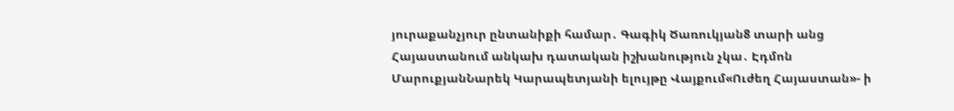յուրաքանչյուր ընտանիքի համար․ Գագիկ Ծառուկյան8 տարի անց Հայաստանում անկախ դատական իշխանություն չկա․ Էդմոն ՄարուքյանՆարեկ Կարապետյանի ելույթը Վայքում«Ուժեղ Հայաստան»- ի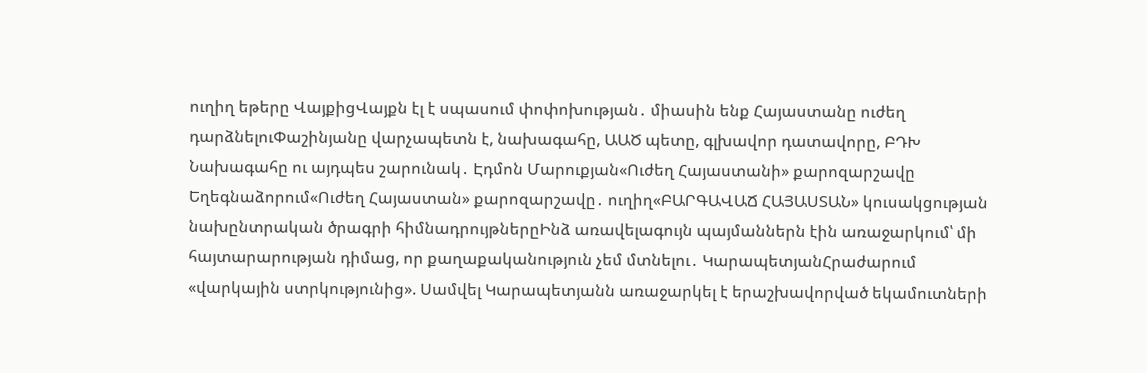ուղիղ եթերը ՎայքիցՎայքն էլ է սպասում փոփոխության․ միասին ենք Հայաստանը ուժեղ դարձնելուՓաշինյանը վարչապետն է, նախագահը, ԱԱԾ պետը, գլխավոր դատավորը, ԲԴԽ Նախագահը ու այդպես շարունակ․ Էդմոն Մարուքյան«Ուժեղ Հայաստանի» քարոզարշավը Եղեգնաձորում«Ուժեղ Հայաստան» քարոզարշավը․ ուղիղ«ԲԱՐԳԱՎԱՃ ՀԱՅԱՍՏԱՆ» կուսակցության նախընտրական ծրագրի հիմնադրույթներըԻնձ առավելագույն պայմաններն էին առաջարկում՝ մի հայտարարության դիմաց, որ քաղաքականություն չեմ մտնելու․ ԿարապետյանՀրաժարում «վարկային ստրկությունից». Սամվել Կարապետյանն առաջարկել է երաշխավորված եկամուտների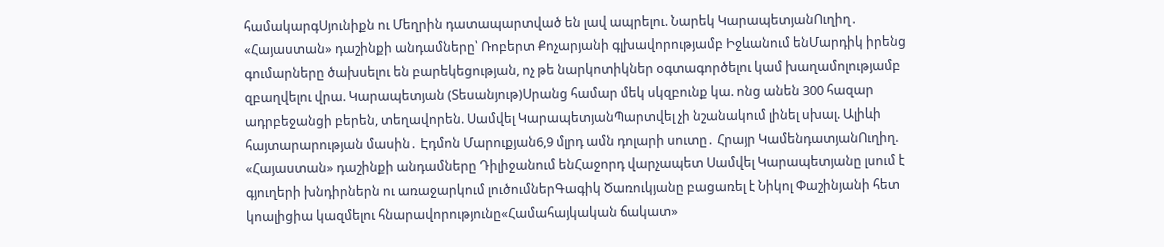համակարգՍյունիքն ու Մեղրին դատապարտված են լավ ապրելու. Նարեկ ԿարապետյանՈւղիղ․ «Հայաստան» դաշինքի անդամները՝ Ռոբերտ Քոչարյանի գլխավորությամբ Իջևանում ենՄարդիկ իրենց գումարները ծախսելու են բարեկեցության, ոչ թե նարկոտիկներ օգտագործելու կամ խաղամոլությամբ զբաղվելու վրա. Կարապետյան (Տեսանյութ)Սրանց համար մեկ սկզբունք կա. ոնց անեն 300 հազար ադրբեջանցի բերեն, տեղավորեն. Սամվել ԿարապետյանՊարտվել չի նշանակում լինել սխալ. Ալիևի հայտարարության մասին․ Էդմոն Մարուքյան6,9 մլրդ ամն դոլարի սուտը․ Հրայր ԿամենդատյանՈւղիղ. «Հայաստան» դաշինքի անդամները Դիլիջանում ենՀաջորդ վարչապետ Սամվել Կարապետյանը լսում է գյուղերի խնդիրներն ու առաջարկում լուծումներԳագիկ Ծառուկյանը բացառել է Նիկոլ Փաշինյանի հետ կոալիցիա կազմելու հնարավորությունը«Համահայկական ճակատ»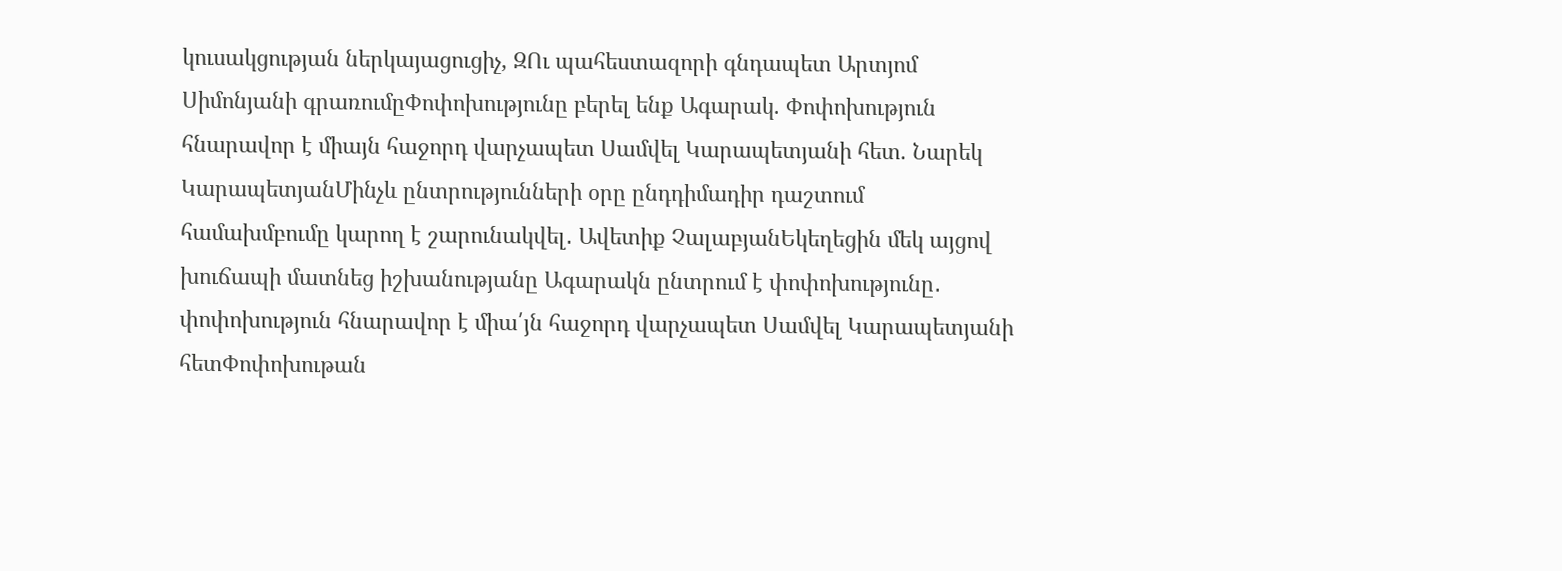կուսակցության ներկայացուցիչ, ԶՈւ պահեստազորի գնդապետ Արտյոմ Սիմոնյանի գրառումըՓոփոխությունը բերել ենք Ագարակ. Փոփոխություն հնարավոր է միայն հաջորդ վարչապետ Սամվել Կարապետյանի հետ. Նարեկ ԿարապետյանՄինչև ընտրությունների օրը ընդդիմադիր դաշտում համախմբումը կարող է շարունակվել․ Ավետիք ՉալաբյանԵկեղեցին մեկ այցով խուճապի մատնեց իշխանությանը Ագարակն ընտրում է փոփոխությունը․ փոփոխություն հնարավոր է միա՛յն հաջորդ վարչապետ Սամվել Կարապետյանի հետՓոփոխութան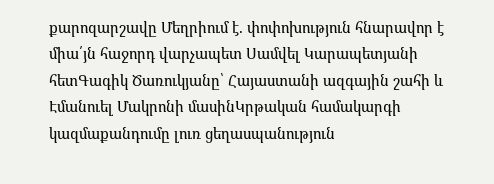քարոզարշավը Մեղրիում է. փոփոխություն հնարավոր է միա՛յն հաջորդ վարչապետ Սամվել Կարապետյանի հետԳագիկ Ծառուկյանը՝ Հայաստանի ազգային շահի և Էմանուել Մակրոնի մասինԿրթական համակարգի կազմաքանդումը լուռ ցեղասպանություն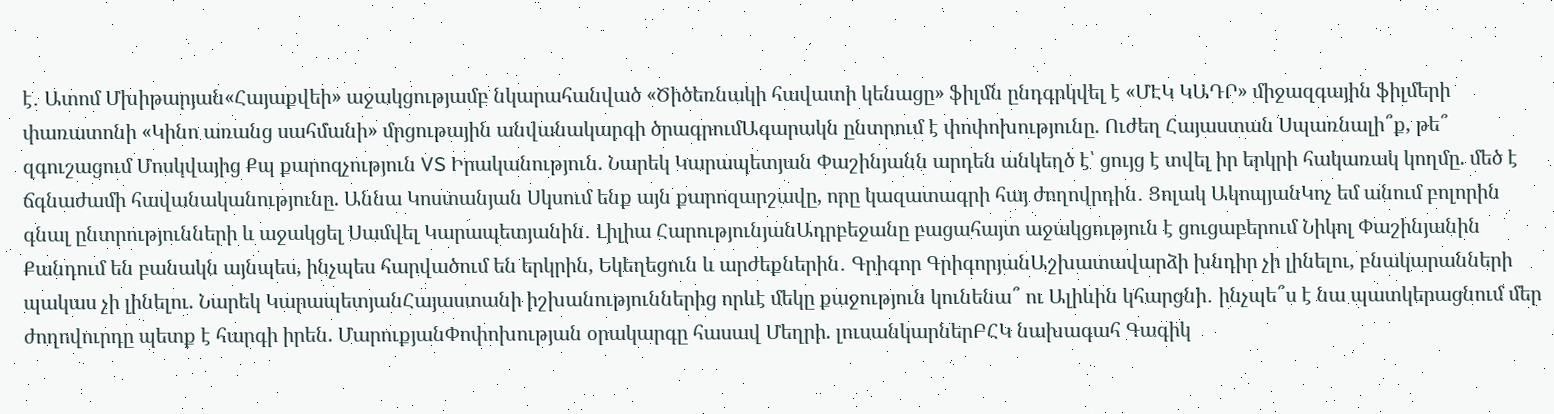է․ Ատոմ Մխիթարյան«Հայաքվեի» աջակցությամբ նկարահանված «Ծիծեռնակի հավատի կենացը» ֆիլմն ընդգրկվել է «ՄԷԿ ԿԱԴՐ» միջազգային ֆիլմերի փառատոնի «Կինո առանց սահմանի» մրցութային անվանակարգի ծրագրումԱգարակն ընտրում է փոփոխությունը. Ուժեղ Հայաստան Սպառնալի՞ք, թե՞ զգուշացում Մոսկվայից Քպ քարոզչություն VS Իրականություն. Նարեկ Կարապետյան Փաշինյանն արդեն անկեղծ է՝ ցույց է տվել իր երկրի հակառակ կողմը. մեծ է ճգնաժամի հավանականությունը. Աննա Կոստանյան Սկսում ենք այն քարոզարշավը, որը կազատագրի հայ ժողովրդին․ Ցոլակ ԱկոպյանԿոչ եմ անում բոլորին գնալ ընտրությունների և աջակցել Սամվել Կարապետյանին․ Լիլիա ՀարությունյանԱդրբեջանը բացահայտ աջակցություն է ցուցաբերում Նիկոլ Փաշինյանին Քանդում են բանակն այնպես, ինչպես հարվածում են երկրին, Եկեղեցուն և արժեքներին․ Գրիգոր ԳրիգորյանԱշխատավարձի խնդիր չի լինելու, բնակարանների պակաս չի լինելու. Նարեկ ԿարապետյանՀայաստանի իշխանություններից որևէ մեկը քաջություն կունենա՞ ու Ալիևին կհարցնի․ ինչպե՞ս է նա պատկերացնում մեր ժողովուրդը պետք է հարգի իրեն. ՄարուքյանՓոփոխության օրակարգը հասավ Մեղրի. լուսանկարներԲՀԿ նախագահ Գագիկ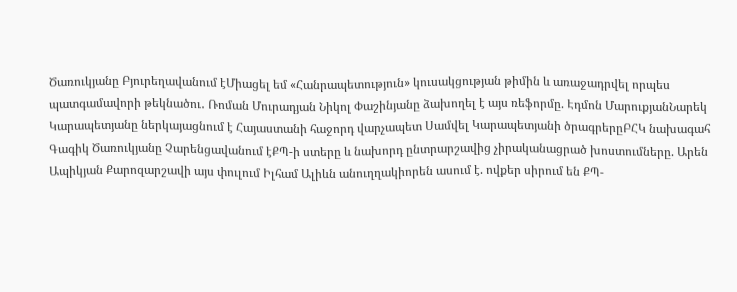Ծառուկյանը Բյուրեղավանում էՄիացել եմ «Հանրապետություն» կուսակցության թիմին և առաջադրվել որպես պատգամավորի թեկնածու․ Ռոման Մուրադյան Նիկոլ Փաշինյանը ձախողել է այս ռեֆորմը. Էդմոն ՄարուքյանՆարեկ Կարապետյանը ներկայացնում է Հայաստանի հաջորդ վարչապետ Սամվել Կարապետյանի ծրագրերըԲՀԿ նախագահ Գագիկ Ծառուկյանը Չարենցավանում էՔՊ-ի ստերը և նախորդ ընտրարշավից չիրականացրած խոստումները. Արեն Ապիկյան Քարոզարշավի այս փուլում Իլհամ Ալիևն անուղղակիորեն ասում է. ովքեր սիրում են ՔՊ-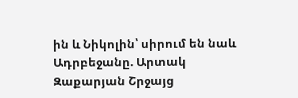ին և Նիկոլին՝ սիրում են նաև Ադրբեջանը. Արտակ Զաքարյան Շրջայց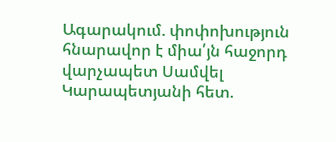Ագարակում. փոփոխություն հնարավոր է միա՛յն հաջորդ վարչապետ Սամվել Կարապետյանի հետ.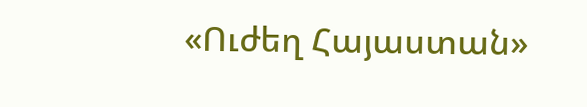«Ուժեղ Հայաստան»